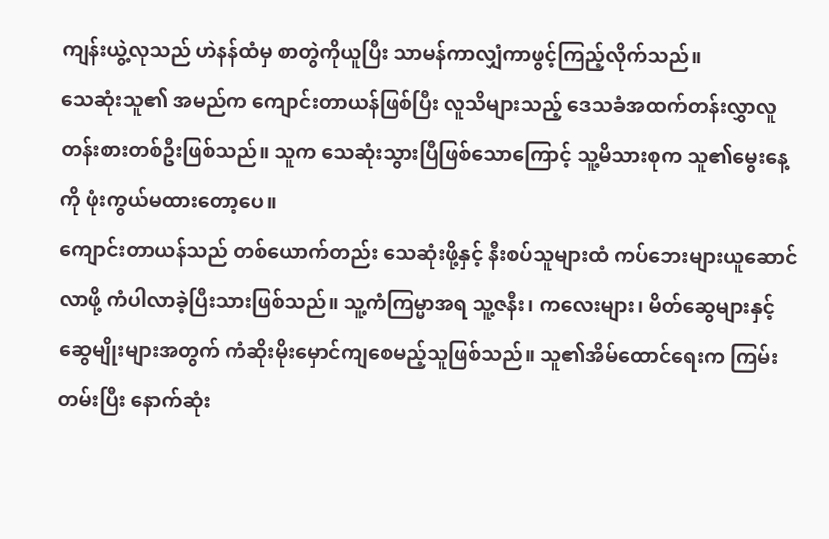ကျန်းယွဲ့လုသည် ဟဲနန်ထံမှ စာတွဲကိုယူပြီး သာမန်ကာလျှံကာဖွင့်ကြည့်လိုက်သည်။
သေဆုံးသူ၏ အမည်က ကျောင်းတာယန်ဖြစ်ပြီး လူသိများသည့် ဒေသခံအထက်တန်းလွှာလူတန်းစားတစ်ဦးဖြစ်သည်။ သူက သေဆုံးသွားပြီဖြစ်သောကြောင့် သူ့မိသားစုက သူ၏မွေးနေ့ကို ဖုံးကွယ်မထားတော့ပေ။
ကျောင်းတာယန်သည် တစ်ယောက်တည်း သေဆုံးဖို့နှင့် နီးစပ်သူများထံ ကပ်ဘေးများယူဆောင်လာဖို့ ကံပါလာခဲ့ပြီးသားဖြစ်သည်။ သူ့ကံကြမ္မာအရ သူ့ဇနီး၊ ကလေးများ၊ မိတ်ဆွေများနှင့် ဆွေမျိုးများအတွက် ကံဆိုးမိုးမှောင်ကျစေမည့်သူဖြစ်သည်။ သူ၏အိမ်ထောင်ရေးက ကြမ်းတမ်းပြီး နောက်ဆုံး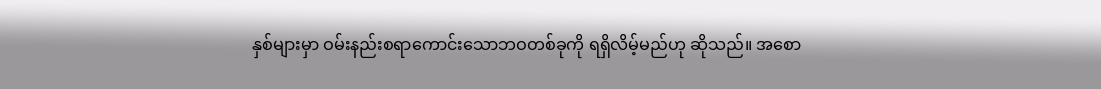နှစ်များမှာ ဝမ်းနည်းစရာကောင်းသောဘဝတစ်ခုကို ရရှိလိမ့်မည်ဟု ဆိုသည်။ အစော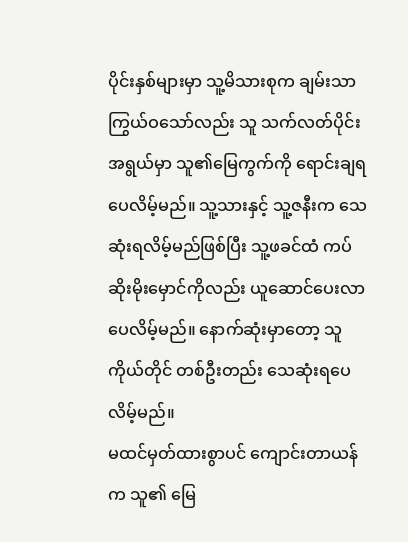ပိုင်းနှစ်များမှာ သူ့မိသားစုက ချမ်းသာကြွယ်ဝသော်လည်း သူ သက်လတ်ပိုင်းအရွယ်မှာ သူ၏မြေကွက်ကို ရောင်းချရပေလိမ့်မည်။ သူ့သားနှင့် သူ့ဇနီးက သေဆုံးရလိမ့်မည်ဖြစ်ပြီး သူ့ဖခင်ထံ ကပ်ဆိုးမိုးမှောင်ကိုလည်း ယူဆောင်ပေးလာပေလိမ့်မည်။ နောက်ဆုံးမှာတော့ သူကိုယ်တိုင် တစ်ဦးတည်း သေဆုံးရပေလိမ့်မည်။
မထင်မှတ်ထားစွာပင် ကျောင်းတာယန်က သူ၏ မြေ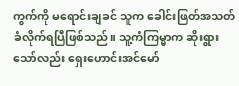ကွက်ကို မရောင်းချခင် သူက ခေါင်းဖြတ်အသတ်ခံလိုက်ရပြီဖြစ်သည်။ သူ့ကံကြမ္မာက ဆိုးရွားသော်လည်း ရှေးဟောင်းအင်မော်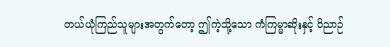တယ်ယုံကြည်သူများအတွက်တော့ ဤကဲ့သို့သော ကံကြမ္မာဆိုးနှင့် ဝိညာဉ်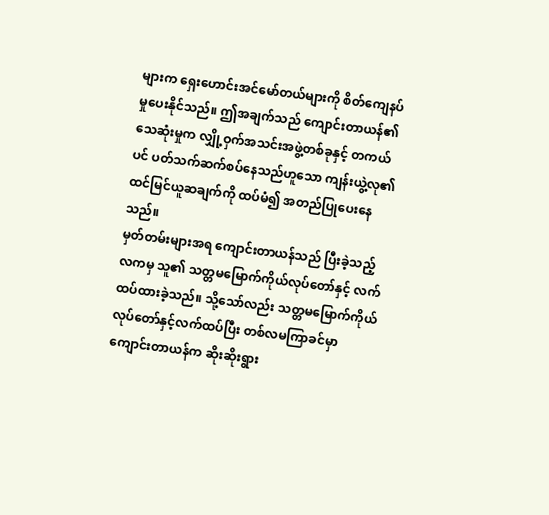များက ရှေးဟောင်းအင်မော်တယ်များကို စိတ်ကျေနပ်မှုပေးနိုင်သည်။ ဤအချက်သည် ကျောင်းတာယန်၏ သေဆုံးမှုက လျှို့ဝှက်အသင်းအဖွဲ့တစ်ခုနှင့် တကယ်ပင် ပတ်သက်ဆက်စပ်နေသည်ဟူသော ကျန်းယွဲ့လု၏ ထင်မြင်ယူဆချက်ကို ထပ်မံ၍ အတည်ပြုပေးနေသည်။
မှတ်တမ်းများအရ ကျောင်းတာယန်သည် ပြီးခဲ့သည့်လကမှ သူ၏ သတ္တမမြောက်ကိုယ်လုပ်တော်နှင့် လက်ထပ်ထားခဲ့သည်။ သို့သော်လည်း သတ္တမမြောက်ကိုယ်လုပ်တော်နှင့်လက်ထပ်ပြီး တစ်လမကြာခင်မှာ ကျောင်းတာယန်က ဆိုးဆိုးရွား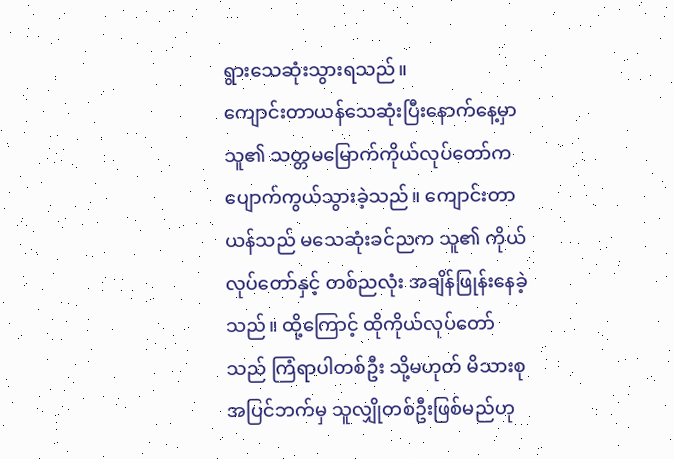ရွားသေဆုံးသွားရသည်။
ကျောင်းတာယန်သေဆုံးပြီးနောက်နေ့မှာ သူ၏ သတ္တမမြောက်ကိုယ်လုပ်တော်က ပျောက်ကွယ်သွားခဲ့သည်။ ကျောင်းတာယန်သည် မသေဆုံးခင်ညက သူ၏ ကိုယ်လုပ်တော်နှင့် တစ်ညလုံး အချိန်ဖြုန်းနေခဲ့သည်။ ထို့ကြောင့် ထိုကိုယ်လုပ်တော်သည် ကြံရာပါတစ်ဦး သို့မဟုတ် မိသားစုအပြင်ဘက်မှ သူလျှိုတစ်ဦးဖြစ်မည်ဟု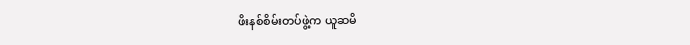ဖိးနစ်စိမ်းတပ်ဖွဲ့က ယူဆမိ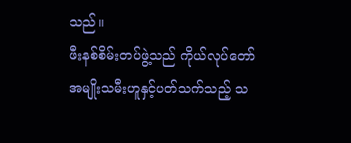သည်။
ဖီးနစ်စိမ်းတပ်ဖွဲ့သည် ကိုယ်လုပ်တော် အမျိုးသမီးဟူနှင့်ပတ်သက်သည့် သ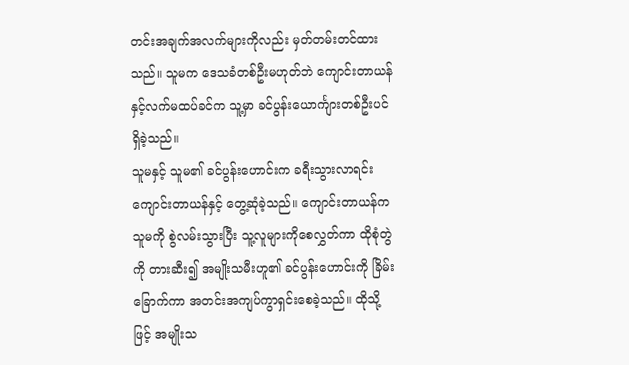တင်းအချက်အလက်များကိုလည်း မှတ်တမ်းတင်ထားသည်။ သူမက ဒေသခံတစ်ဦးမဟုတ်ဘဲ ကျောင်းတာယန်နှင့်လက်မထပ်ခင်က သူ့မှာ ခင်ပွန်းယောင်္ကျားတစ်ဦးပင်ရှိခဲ့သည်။
သူမနှင့် သူမ၏ ခင်ပွန်းဟောင်းက ခရီးသွားလာရင်း ကျောင်းတာယန်နှင့် တွေ့ဆုံခဲ့သည်။ ကျောင်းတာယန်က သူမကို စွဲလမ်းသွားပြီး သူ့လူများကိုစေလွှတ်ကာ ထိုစုံတွဲကို တားဆီး၍ အမျိုးသမီးဟူ၏ ခင်ပွန်းဟောင်းကို ခြိမ်းခြောက်ကာ အတင်းအကျပ်ကွာရှင်းစေခဲ့သည်။ ထိုသို့ဖြင့် အမျိုးသ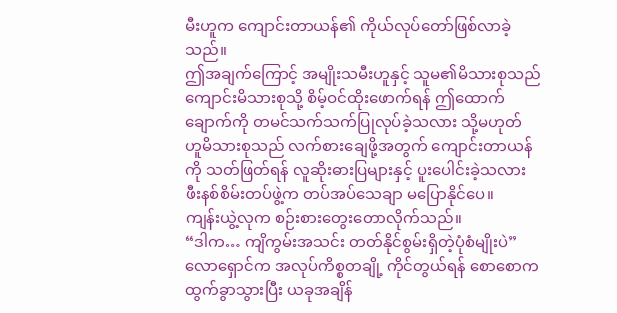မီးဟူက ကျောင်းတာယန်၏ ကိုယ်လုပ်တော်ဖြစ်လာခဲ့သည်။
ဤအချက်ကြောင့် အမျိုးသမီးဟူနှင့် သူမ၏မိသားစုသည် ကျောင်းမိသားစုသို့ စိမ့်ဝင်ထိုးဖောက်ရန် ဤထောက်ချောက်ကို တမင်သက်သက်ပြုလုပ်ခဲ့သလား သို့မဟုတ် ဟူမိသားစုသည် လက်စားချေဖို့အတွက် ကျောင်းတာယန်ကို သတ်ဖြတ်ရန် လူဆိုးဓားပြများနှင့် ပူးပေါင်းခဲ့သလား ဖီးနစ်စိမ်းတပ်ဖွဲ့က တပ်အပ်သေချာ မပြောနိုင်ပေ။
ကျန်းယွဲ့လုက စဉ်းစားတွေးတောလိုက်သည်။
“ဒါက… ကျိကွမ်းအသင်း တတ်နိုင်စွမ်းရှိတဲ့ပုံစံမျိုးပဲ”
လောရှောင်က အလုပ်ကိစ္စတချို့ ကိုင်တွယ်ရန် စောစောက ထွက်ခွာသွားပြီး ယခုအချိန်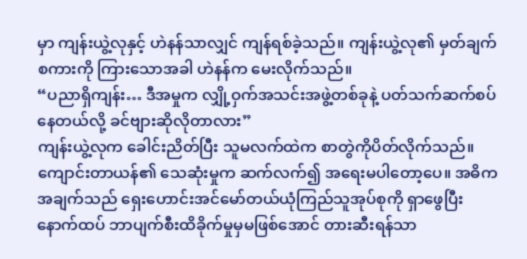မှာ ကျန်းယွဲ့လုနှင့် ဟဲနန်သာလျှင် ကျန်ရစ်ခဲ့သည်။ ကျန်းယွဲ့လု၏ မှတ်ချက်စကားကို ကြားသောအခါ ဟဲနန်က မေးလိုက်သည်။
“ပညာရှိကျန်း… ဒီအမှုက လျှို့ဝှက်အသင်းအဖွဲ့တစ်ခုနဲ့ ပတ်သက်ဆက်စပ်နေတယ်လို့ ခင်ဗျားဆိုလိုတာလား”
ကျန်းယွဲ့လုက ခေါင်းညိတ်ပြီး သူမလက်ထဲက စာတွဲကိုပိတ်လိုက်သည်။
ကျောင်းတာယန်၏ သေဆုံးမှုက ဆက်လက်၍ အရေးမပါတော့ပေ။ အဓိကအချက်သည် ရှေးဟောင်းအင်မော်တယ်ယုံကြည်သူအုပ်စုကို ရှာဖွေပြီး နောက်ထပ် ဘာပျက်စီးထိခိုက်မှုမှမဖြစ်အောင် တားဆီးရန်သာ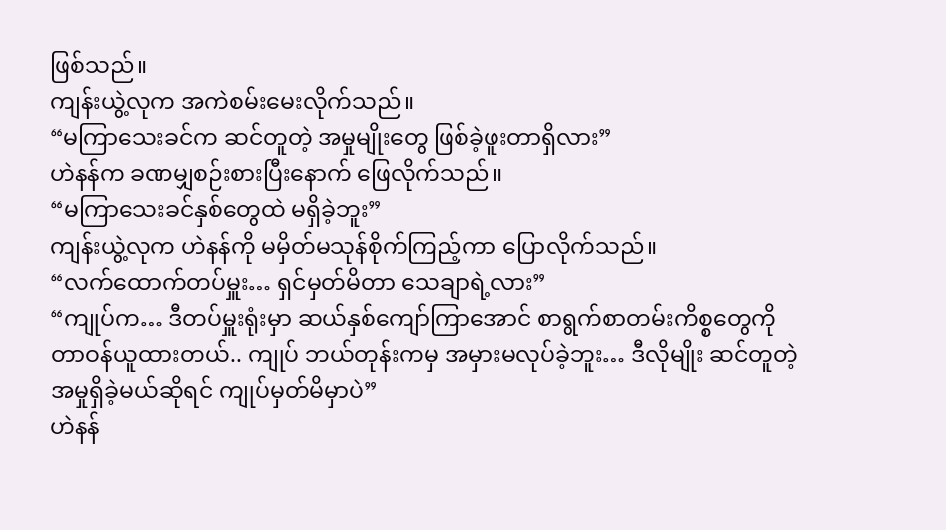ဖြစ်သည်။
ကျန်းယွဲ့လုက အကဲစမ်းမေးလိုက်သည်။
“မကြာသေးခင်က ဆင်တူတဲ့ အမှုမျိုးတွေ ဖြစ်ခဲ့ဖူးတာရှိလား”
ဟဲနန်က ခဏမျှစဉ်းစားပြီးနောက် ဖြေလိုက်သည်။
“မကြာသေးခင်နှစ်တွေထဲ မရှိခဲ့ဘူး”
ကျန်းယွဲ့လုက ဟဲနန်ကို မမှိတ်မသုန်စိုက်ကြည့်ကာ ပြောလိုက်သည်။
“လက်ထောက်တပ်မှူး… ရှင်မှတ်မိတာ သေချာရဲ့လား”
“ကျုပ်က… ဒီတပ်မှူးရုံးမှာ ဆယ်နှစ်ကျော်ကြာအောင် စာရွက်စာတမ်းကိစ္စတွေကို တာဝန်ယူထားတယ်.. ကျုပ် ဘယ်တုန်းကမှ အမှားမလုပ်ခဲ့ဘူး… ဒီလိုမျိုး ဆင်တူတဲ့အမှုရှိခဲ့မယ်ဆိုရင် ကျုပ်မှတ်မိမှာပဲ”
ဟဲနန်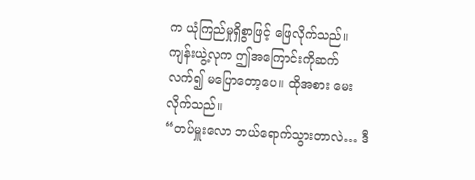က ယုံကြည်မှုရှိစွာဖြင့် ဖြေလိုက်သည်။
ကျန်းယွဲ့လုက ဤအကြောင်းကိုဆက်လက်၍ မပြောတော့ပေ။ ထိုအစား မေးလိုက်သည်။
“တပ်မှူးလော ဘယ်ရောက်သွားတာလဲ… ဒီ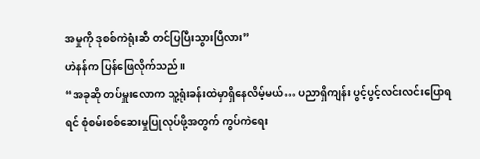အမှုကို ဒုစစ်ကဲရုံးဆီ တင်ပြပြီးသွားပြီလား”
ဟဲနန်က ပြန်ဖြေလိုက်သည်။
“အခုဆို တပ်မှူးလောက သူ့ရုံးခန်းထဲမှာရှိနေလိမ့်မယ်… ပညာရှိကျန်း ပွင့်ပွင့်လင်းလင်းပြောရရင် စုံစမ်းစစ်ဆေးမှုပြုလုပ်ဖို့အတွက် ကွပ်ကဲရေး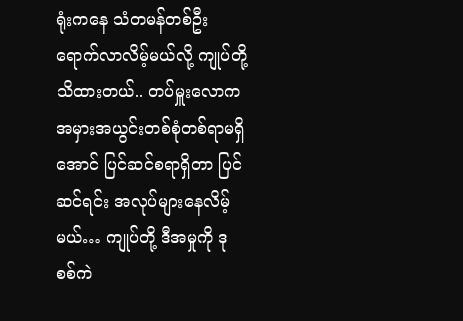ရုံးကနေ သံတမန်တစ်ဦးရောက်လာလိမ့်မယ်လို့ ကျုပ်တို့သိထားတယ်.. တပ်မှူးလောက အမှားအယွင်းတစ်စုံတစ်ရာမရှိအောင် ပြင်ဆင်စရာရှိတာ ပြင်ဆင်ရင်း အလုပ်များနေလိမ့်မယ်… ကျုပ်တို့ ဒီအမှုကို ဒုစစ်ကဲ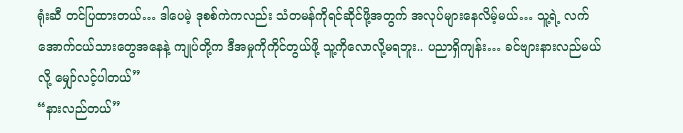ရုံးဆီ တင်ပြထားတယ်… ဒါပေမဲ့ ဒုစစ်ကဲကလည်း သံတမန်ကိုရင်ဆိုင်ဖို့အတွက် အလုပ်များနေလိမ့်မယ်… သူ့ရဲ့ လက်အောက်ငယ်သားတွေအနေနဲ့ ကျုပ်တို့က ဒီအမှုကိုကိုင်တွယ်ဖို့ သူ့ကိုလောလို့မရဘူး.. ပညာရှိကျန်း… ခင်ဗျားနားလည်မယ်လို့ မျှော်လင့်ပါတယ်”
“နားလည်တယ်”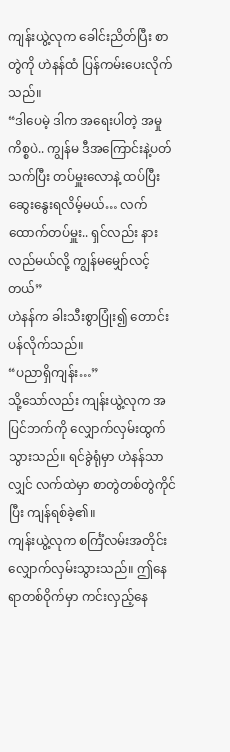ကျန်းယွဲ့လုက ခေါင်းညိတ်ပြီး စာတွဲကို ဟဲနန်ထံ ပြန်ကမ်းပေးလိုက်သည်။
“ဒါပေမဲ့ ဒါက အရေးပါတဲ့ အမှုကိစ္စပဲ.. ကျွန်မ ဒီအကြောင်းနဲ့ပတ်သက်ပြီး တပ်မှူးလောနဲ့ ထပ်ပြီး ဆွေးနွေးရလိမ့်မယ်… လက်ထောက်တပ်မှူး.. ရှင်လည်း နားလည်မယ်လို့ ကျွန်မမျှော်လင့်တယ်”
ဟဲနန်က ခါးသီးစွာပြုံး၍ တောင်းပန်လိုက်သည်။
“ပညာရှိကျန်း…”
သို့သော်လည်း ကျန်းယွဲ့လုက အပြင်ဘက်ကို လျှောက်လှမ်းထွက်သွားသည်။ ရင်ခွဲရုံမှာ ဟဲနန်သာလျှင် လက်ထဲမှာ စာတွဲတစ်တွဲကိုင်ပြီး ကျန်ရစ်ခဲ့၏။
ကျန်းယွဲ့လုက စင်္ကြံလမ်းအတိုင်း လျှောက်လှမ်းသွားသည်။ ဤနေရာတစ်ဝိုက်မှာ ကင်းလှည့်နေ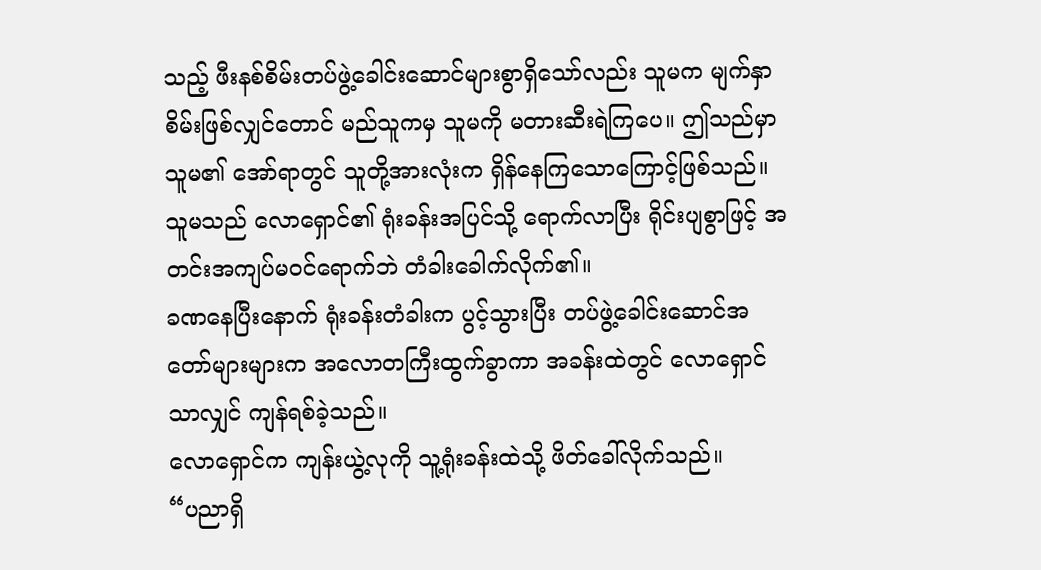သည့် ဖီးနစ်စိမ်းတပ်ဖွဲ့ခေါင်းဆောင်များစွာရှိသော်လည်း သူမက မျက်နှာစိမ်းဖြစ်လျှင်တောင် မည်သူကမှ သူမကို မတားဆီးရဲကြပေ။ ဤသည်မှာ သူမ၏ အော်ရာတွင် သူတို့အားလုံးက ရှိန်နေကြသောကြောင့်ဖြစ်သည်။
သူမသည် လောရှောင်၏ ရုံးခန်းအပြင်သို့ ရောက်လာပြီး ရိုင်းပျစွာဖြင့် အတင်းအကျပ်မဝင်ရောက်ဘဲ တံခါးခေါက်လိုက်၏။
ခဏနေပြီးနောက် ရုံးခန်းတံခါးက ပွင့်သွားပြီး တပ်ဖွဲ့ခေါင်းဆောင်အတော်များများက အလောတကြီးထွက်ခွာကာ အခန်းထဲတွင် လောရှောင်သာလျှင် ကျန်ရစ်ခဲ့သည်။
လောရှောင်က ကျန်းယွဲ့လုကို သူ့ရုံးခန်းထဲသို့ ဖိတ်ခေါ်လိုက်သည်။
“ပညာရှိ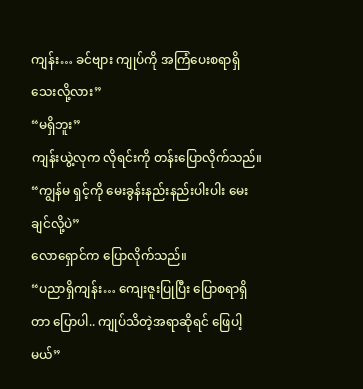ကျန်း… ခင်ဗျား ကျုပ်ကို အကြံပေးစရာရှိသေးလို့လား”
“မရှိဘူး”
ကျန်းယွဲ့လုက လိုရင်းကို တန်းပြောလိုက်သည်။
“ကျွန်မ ရှင့်ကို မေးခွန်းနည်းနည်းပါးပါး မေးချင်လို့ပဲ”
လောရှောင်က ပြောလိုက်သည်။
“ပညာရှိကျန်း… ကျေးဇူးပြုပြီး ပြောစရာရှိတာ ပြောပါ.. ကျုပ်သိတဲ့အရာဆိုရင် ဖြေပါ့မယ်”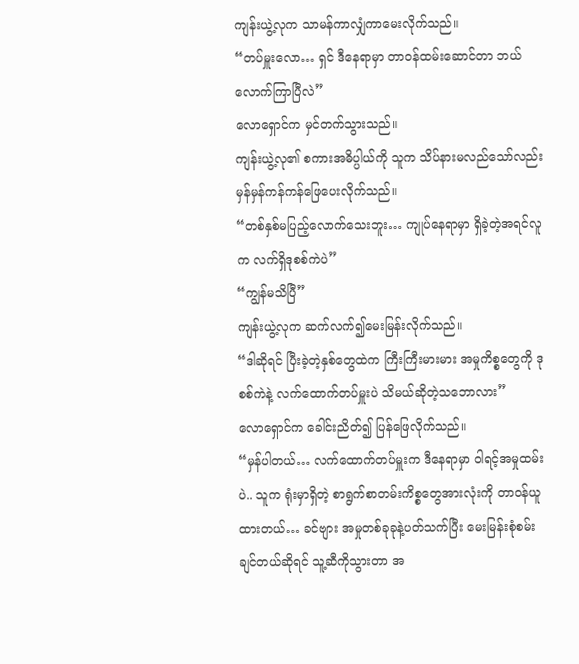ကျန်းယွဲ့လုက သာမန်ကာလျှံကာမေးလိုက်သည်။
“တပ်မှူးလော… ရှင် ဒီနေရာမှာ တာဝန်ထမ်းဆောင်တာ ဘယ်လောက်ကြာပြီလဲ”
လောရှောင်က မှင်တက်သွားသည်။
ကျန်းယွဲ့လု၏ စကားအဓိပ္ပါယ်ကို သူက သိပ်နားမလည်သော်လည်း မှန်မှန်ကန်ကန်ဖြေပေးလိုက်သည်။
“တစ်နှစ်မပြည့်လောက်သေးဘူး… ကျုပ်နေရာမှာ ရှိခဲ့တဲ့အရင်လူက လက်ရှိဒုစစ်ကဲပဲ”
“ကျွန်မသိပြီ”
ကျန်းယွဲ့လုက ဆက်လက်၍မေးမြန်းလိုက်သည်။
“ဒါဆိုရင် ပြီးခဲ့တဲ့နှစ်တွေထဲက ကြီးကြီးမားမား အမှုကိစ္စတွေကို ဒုစစ်ကဲနဲ့ လက်ထောက်တပ်မှူးပဲ သိမယ်ဆိုတဲ့သဘောလား”
လောရှောင်က ခေါင်းညိတ်၍ ပြန်ဖြေလိုက်သည်။
“မှန်ပါတယ်… လက်ထောက်တပ်မှူးက ဒီနေရာမှာ ဝါရင့်အမှုထမ်းပဲ.. သူက ရုံးမှာရှိတဲ့ စာရွက်စာတမ်းကိစ္စတွေအားလုံးကို တာဝန်ယူထားတယ်… ခင်ဗျား အမှုတစ်ခုခုနဲ့ပတ်သက်ပြီး မေးမြန်းစုံစမ်းချင်တယ်ဆိုရင် သူ့ဆီကိုသွားတာ အ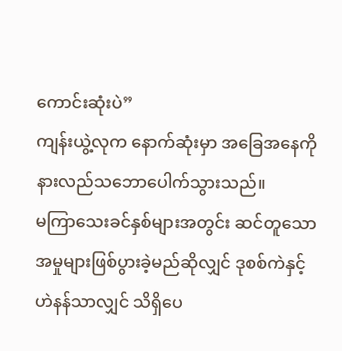ကောင်းဆုံးပဲ”
ကျန်းယွဲ့လုက နောက်ဆုံးမှာ အခြေအနေကို နားလည်သဘောပေါက်သွားသည်။
မကြာသေးခင်နှစ်များအတွင်း ဆင်တူသောအမှုများဖြစ်ပွားခဲ့မည်ဆိုလျှင် ဒုစစ်ကဲနှင့် ဟဲနန်သာလျှင် သိရှိပေ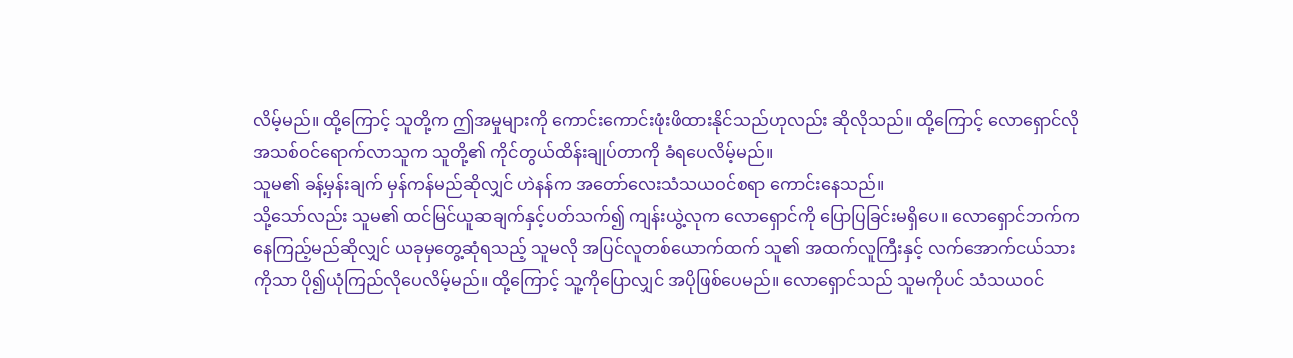လိမ့်မည်။ ထို့ကြောင့် သူတို့က ဤအမှုများကို ကောင်းကောင်းဖုံးဖိထားနိုင်သည်ဟုလည်း ဆိုလိုသည်။ ထို့ကြောင့် လောရှောင်လို အသစ်ဝင်ရောက်လာသူက သူတို့၏ ကိုင်တွယ်ထိန်းချုပ်တာကို ခံရပေလိမ့်မည်။
သူမ၏ ခန့်မှန်းချက် မှန်ကန်မည်ဆိုလျှင် ဟဲနန်က အတော်လေးသံသယဝင်စရာ ကောင်းနေသည်။
သို့သော်လည်း သူမ၏ ထင်မြင်ယူဆချက်နှင့်ပတ်သက်၍ ကျန်းယွဲ့လုက လောရှောင်ကို ပြောပြခြင်းမရှိပေ။ လောရှောင်ဘက်ကနေကြည့်မည်ဆိုလျှင် ယခုမှတွေ့ဆုံရသည့် သူမလို အပြင်လူတစ်ယောက်ထက် သူ၏ အထက်လူကြီးနှင့် လက်အောက်ငယ်သားကိုသာ ပို၍ယုံကြည်လိုပေလိမ့်မည်။ ထို့ကြောင့် သူ့ကိုပြောလျှင် အပိုဖြစ်ပေမည်။ လောရှောင်သည် သူမကိုပင် သံသယဝင်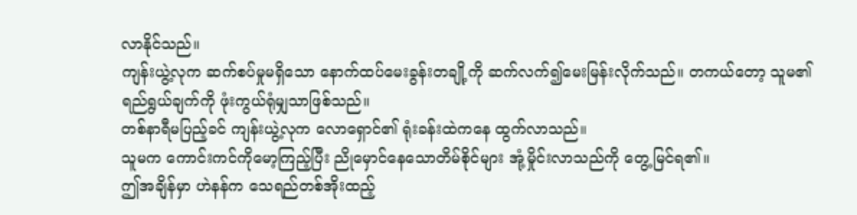လာနိုင်သည်။
ကျန်းယွဲ့လုက ဆက်စပ်မှုမရှိသော နောက်ထပ်မေးခွန်းတချို့ကို ဆက်လက်၍မေးမြန်းလိုက်သည်။ တကယ်တော့ သူမ၏ ရည်ရွယ်ချက်ကို ဖုံးကွယ်ရုံမျှသာဖြစ်သည်။
တစ်နာရီမပြည့်ခင် ကျန်းယွဲ့လုက လောရှောင်၏ ရုံးခန်းထဲကနေ ထွက်လာသည်။
သူမက ကောင်းကင်ကိုမော့ကြည့်ပြီး ညိုမှောင်နေသောတိမ်စိုင်များ အုံ့မှိုင်းလာသည်ကို တွေ့မြင်ရ၏။
ဤအချိန်မှာ ဟဲနန်က သေရည်တစ်အိုးထည့်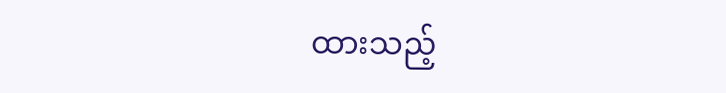ထားသည့်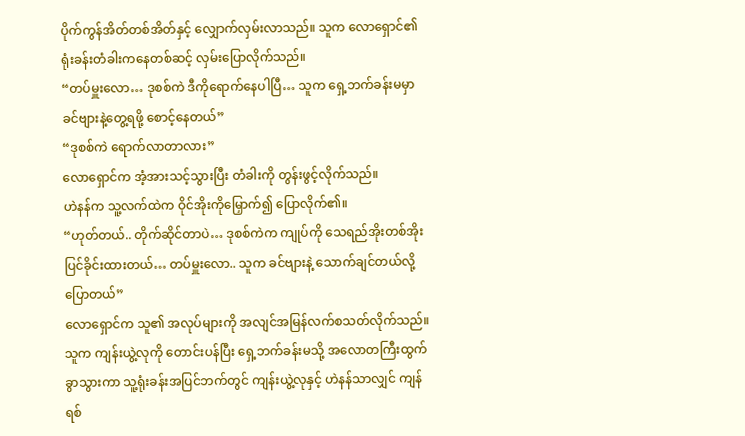ပိုက်ကွန်အိတ်တစ်အိတ်နှင့် လျှောက်လှမ်းလာသည်။ သူက လောရှောင်၏ ရုံးခန်းတံခါးကနေတစ်ဆင့် လှမ်းပြောလိုက်သည်။
“တပ်မှူးလော… ဒုစစ်ကဲ ဒီကိုရောက်နေပါပြီ… သူက ရှေ့ဘက်ခန်းမမှာ ခင်ဗျားနဲ့တွေ့ရဖို့ စောင့်နေတယ်”
“ဒုစစ်ကဲ ရောက်လာတာလား”
လောရှောင်က အံ့အားသင့်သွားပြီး တံခါးကို တွန်းဖွင့်လိုက်သည်။
ဟဲနန်က သူ့လက်ထဲက ဝိုင်အိုးကိုမြှောက်၍ ပြောလိုက်၏။
“ဟုတ်တယ်.. တိုက်ဆိုင်တာပဲ… ဒုစစ်ကဲက ကျုပ်ကို သေရည်အိုးတစ်အိုးပြင်ခိုင်းထားတယ်… တပ်မှူးလော.. သူက ခင်ဗျားနဲ့ သောက်ချင်တယ်လို့ပြောတယ်”
လောရှောင်က သူ၏ အလုပ်များကို အလျင်အမြန်လက်စသတ်လိုက်သည်။ သူက ကျန်းယွဲ့လုကို တောင်းပန်ပြီး ရှေ့ဘက်ခန်းမသို့ အလောတကြီးထွက်ခွာသွားကာ သူ့ရုံးခန်းအပြင်ဘက်တွင် ကျန်းယွဲ့လုနှင့် ဟဲနန်သာလျှင် ကျန်ရစ်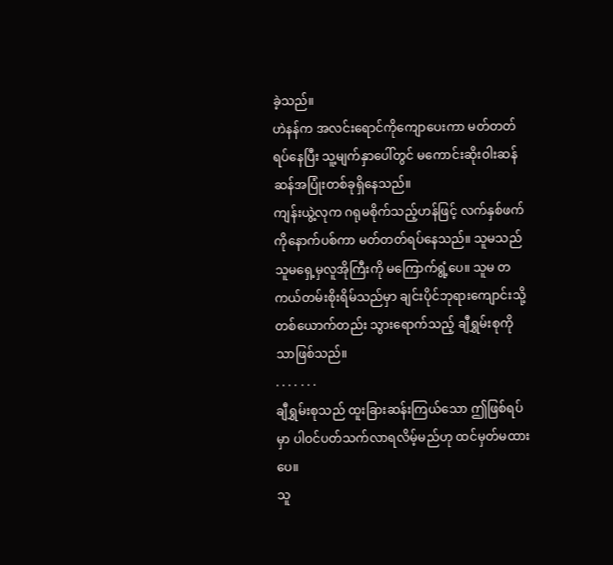ခဲ့သည်။
ဟဲနန်က အလင်းရောင်ကိုကျောပေးကာ မတ်တတ်ရပ်နေပြီး သူ့မျက်နှာပေါ်တွင် မကောင်းဆိုးဝါးဆန်ဆန်အပြုံးတစ်ခုရှိနေသည်။
ကျန်းယွဲ့လုက ဂရုမစိုက်သည့်ဟန်ဖြင့် လက်နှစ်ဖက်ကိုနောက်ပစ်ကာ မတ်တတ်ရပ်နေသည်။ သူမသည် သူမရှေ့မှလူအိုကြီးကို မကြောက်ရွံ့ပေ။ သူမ တကယ်တမ်းစိုးရိမ်သည်မှာ ချင်းပိုင်ဘုရားကျောင်းသို့ တစ်ယောက်တည်း သွားရောက်သည့် ချီရွှမ်းစုကိုသာဖြစ်သည်။
. . . . . . .
ချီရွှမ်းစုသည် ထူးခြားဆန်းကြယ်သော ဤဖြစ်ရပ်မှာ ပါဝင်ပတ်သက်လာရလိမ့်မည်ဟု ထင်မှတ်မထားပေ။
သူ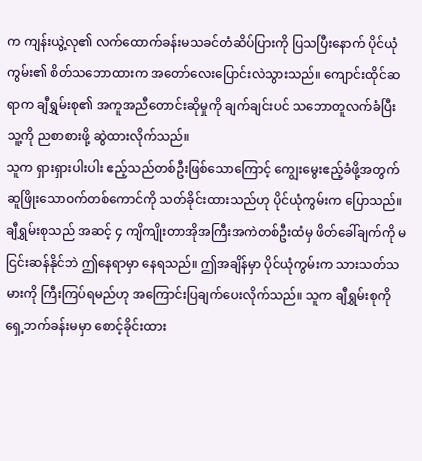က ကျန်းယွဲ့လု၏ လက်ထောက်ခန်းမသခင်တံဆိပ်ပြားကို ပြသပြီးနောက် ပိုင်ယုံကွမ်း၏ စိတ်သဘောထားက အတော်လေးပြောင်းလဲသွားသည်။ ကျောင်းထိုင်ဆရာက ချီရွှမ်းစု၏ အကူအညီတောင်းဆိုမှုကို ချက်ချင်းပင် သဘောတူလက်ခံပြီး သူ့ကို ညစာစားဖို့ ဆွဲထားလိုက်သည်။
သူက ရှားရှားပါးပါး ဧည့်သည်တစ်ဦးဖြစ်သောကြောင့် ကျွေးမွေးဧည့်ခံဖို့အတွက် ဆူဖြိုးသောဝက်တစ်ကောင်ကို သတ်ခိုင်းထားသည်ဟု ပိုင်ယုံကွမ်းက ပြောသည်။
ချီရွှမ်းစုသည် အဆင့် ၄ ကျိကျိုးတာအိုအကြီးအကဲတစ်ဦးထံမှ ဖိတ်ခေါ်ချက်ကို မငြင်းဆန်နိုင်ဘဲ ဤနေရာမှာ နေရသည်။ ဤအချိန်မှာ ပိုင်ယုံကွမ်းက သားသတ်သမားကို ကြီးကြပ်ရမည်ဟု အကြောင်းပြချက်ပေးလိုက်သည်။ သူက ချီရွှမ်းစုကို ရှေ့ဘက်ခန်းမမှာ စောင့်ခိုင်းထား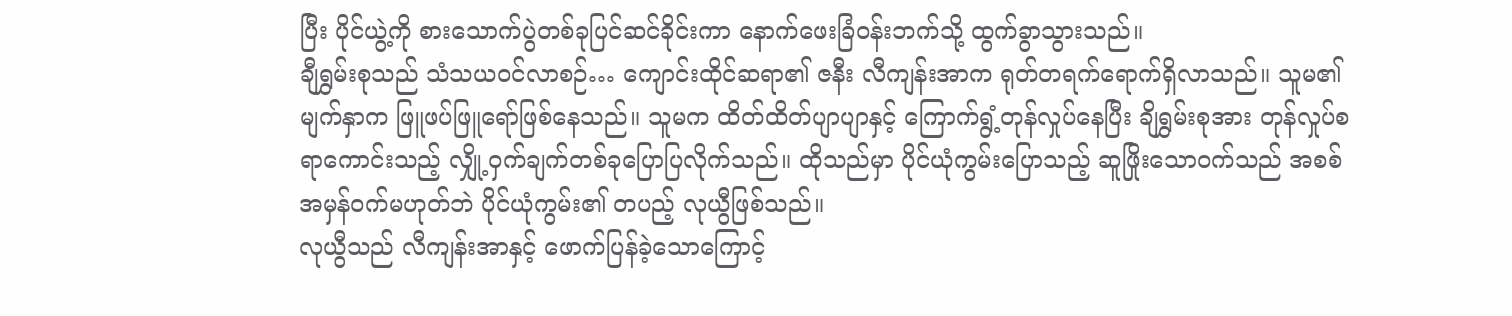ပြီး ပိုင်ယွဲ့ကို စားသောက်ပွဲတစ်ခုပြင်ဆင်ခိုင်းကာ နောက်ဖေးခြံဝန်းဘက်သို့ ထွက်ခွာသွားသည်။
ချီရွှမ်းစုသည် သံသယဝင်လာစဉ်… ကျောင်းထိုင်ဆရာ၏ ဇနီး လီကျန်းအာက ရုတ်တရက်ရောက်ရှိလာသည်။ သူမ၏ မျက်နှာက ဖြူဖပ်ဖြူရော်ဖြစ်နေသည်။ သူမက ထိတ်ထိတ်ပျာပျာနှင့် ကြောက်ရွံ့တုန်လှုပ်နေပြီး ချိရွှမ်းစုအား တုန်လှုပ်စရာကောင်းသည့် လျှို့ဝှက်ချက်တစ်ခုပြောပြလိုက်သည်။ ထိုသည်မှာ ပိုင်ယုံကွမ်းပြောသည့် ဆူဖြိုးသောဝက်သည် အစစ်အမှန်ဝက်မဟုတ်ဘဲ ပိုင်ယုံကွမ်း၏ တပည့် လုယွီဖြစ်သည်။
လုယွီသည် လီကျန်းအာနှင့် ဖောက်ပြန်ခဲ့သောကြောင့်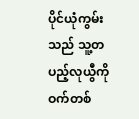ပိုင်ယုံကွမ်းသည် သူ့တပည့်လုယွီကို ဝက်တစ်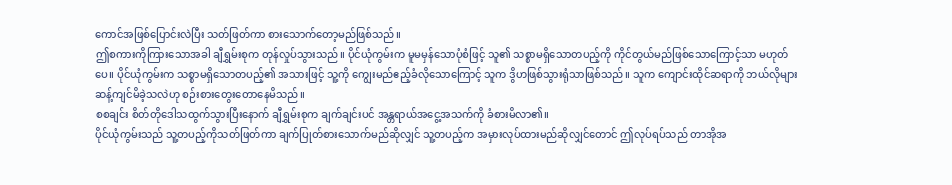ကောင်အဖြစ်ပြောင်းလဲပြီး သတ်ဖြတ်ကာ စားသောက်တော့မည်ဖြစ်သည်။
ဤစကားကိုကြားသောအခါ ချီရွှမ်းစုက တုန်လှုပ်သွားသည်။ ပိုင်ယုံကွမ်းက မူမမှန်သောပုံစံဖြင့် သူ၏ သစ္စာမရှိသောတပည့်ကို ကိုင်တွယ်မည်ဖြစ်သောကြောင့်သာ မဟုတ်ပေ။ ပိုင်ယုံကွမ်းက သစ္စာမရှိသောတပည့်၏ အသားဖြင့် သူ့ကို ကျွေးမည်ဧည့်ခံလိုသောကြောင့် သူက ဒွိဟဖြစ်သွားရုံသာဖြစ်သည်။ သူက ကျောင်းထိုင်ဆရာကို ဘယ်လိုများဆန့်ကျင်မိခဲ့သလဲဟု စဉ်းစားတွေးတောနေမိသည်။
စစချင်း စိတ်တိုဒေါသထွက်သွားပြီးနောက် ချီရွှမ်းစုက ချက်ချင်းပင် အန္တရာယ်အငွေ့အသက်ကို ခံစားမိလာ၏။
ပိုင်ယုံကွမ်းသည် သူ့တပည့်ကိုသတ်ဖြတ်ကာ ချက်ပြုတ်စားသောက်မည်ဆိုလျှင် သူ့တပည့်က အမှားလုပ်ထားမည်ဆိုလျှင်တောင် ဤလုပ်ရပ်သည် တာအိုအ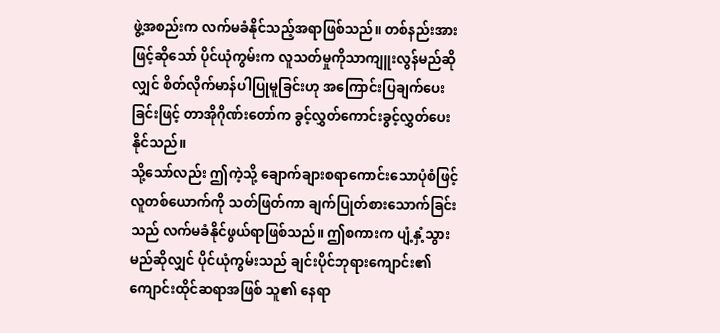ဖွဲ့အစည်းက လက်မခံနိုင်သည့်အရာဖြစ်သည်။ တစ်နည်းအားဖြင့်ဆိုသော် ပိုင်ယုံကွမ်းက လူသတ်မှုကိုသာကျူးလွန်မည်ဆိုလျှင် စိတ်လိုက်မာန်ပါပြုမူခြင်းဟု အကြောင်းပြချက်ပေးခြင်းဖြင့် တာအိုဂိုဏ်းတော်က ခွင့်လွှတ်ကောင်းခွင့်လွှတ်ပေးနိုင်သည်။
သို့သော်လည်း ဤကဲ့သို့ ချောက်ချားစရာကောင်းသောပုံစံဖြင့် လူတစ်ယောက်ကို သတ်ဖြတ်ကာ ချက်ပြုတ်စားသောက်ခြင်းသည် လက်မခံနိုင်ဖွယ်ရာဖြစ်သည်။ ဤစကားက ပျံ့နှံ့သွားမည်ဆိုလျှင် ပိုင်ယုံကွမ်းသည် ချင်းပိုင်ဘုရားကျောင်း၏ ကျောင်းထိုင်ဆရာအဖြစ် သူ၏ နေရာ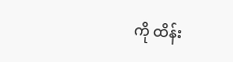ကို ထိန်း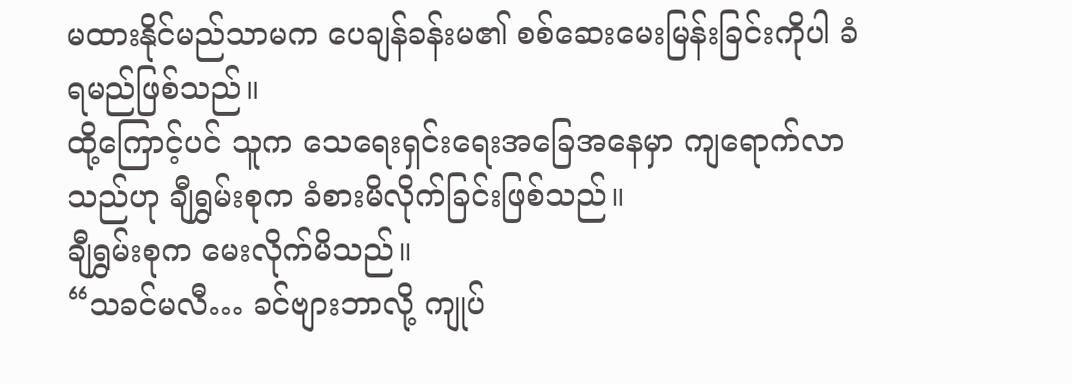မထားနိုင်မည်သာမက ပေချန်ခန်းမ၏ စစ်ဆေးမေးမြန်းခြင်းကိုပါ ခံရမည်ဖြစ်သည်။
ထို့ကြောင့်ပင် သူက သေရေးရှင်းရေးအခြေအနေမှာ ကျရောက်လာသည်ဟု ချီရွှမ်းစုက ခံစားမိလိုက်ခြင်းဖြစ်သည်။
ချီရွှမ်းစုက မေးလိုက်မိသည်။
“သခင်မလီ… ခင်ဗျားဘာလို့ ကျုပ်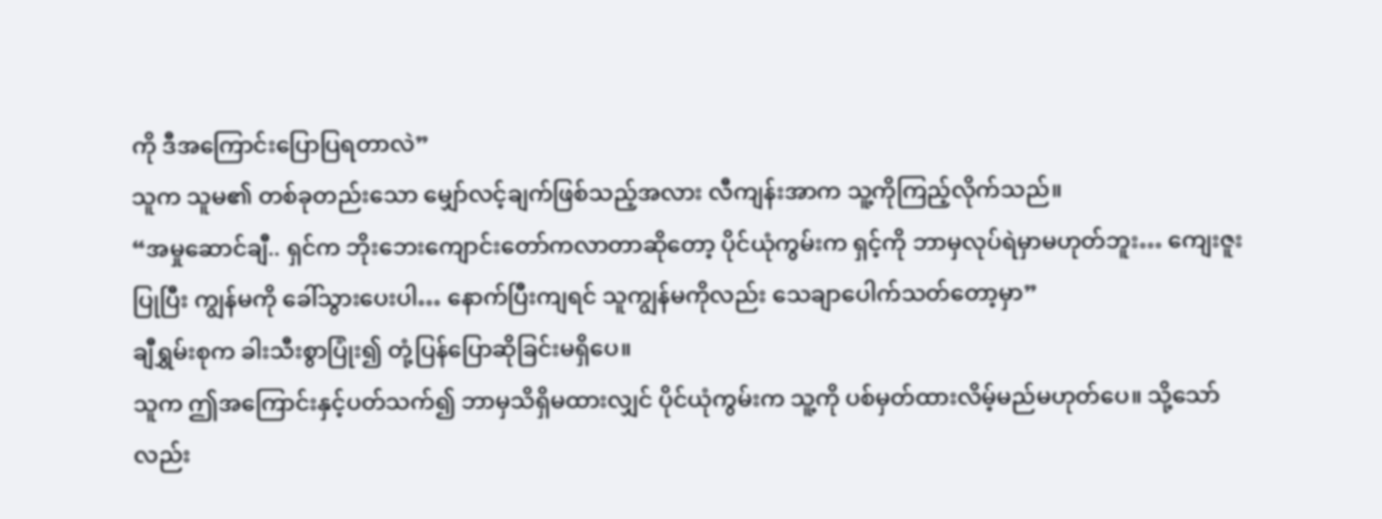ကို ဒီအကြောင်းပြောပြရတာလဲ”
သူက သူမ၏ တစ်ခုတည်းသော မျှော်လင့်ချက်ဖြစ်သည့်အလား လီကျန်းအာက သူ့ကိုကြည့်လိုက်သည်။
“အမှုဆောင်ချီ.. ရှင်က ဘိုးဘေးကျောင်းတော်ကလာတာဆိုတော့ ပိုင်ယုံကွမ်းက ရှင့်ကို ဘာမှလုပ်ရဲမှာမဟုတ်ဘူး… ကျေးဇူးပြုပြီး ကျွန်မကို ခေါ်သွားပေးပါ… နောက်ပြီးကျရင် သူကျွန်မကိုလည်း သေချာပေါက်သတ်တော့မှာ”
ချီရွှမ်းစုက ခါးသီးစွာပြုံး၍ တုံ့ပြန်ပြောဆိုခြင်းမရှိပေ။
သူက ဤအကြောင်းနှင့်ပတ်သက်၍ ဘာမှသိရှိမထားလျှင် ပိုင်ယုံကွမ်းက သူ့ကို ပစ်မှတ်ထားလိမ့်မည်မဟုတ်ပေ။ သို့သော်လည်း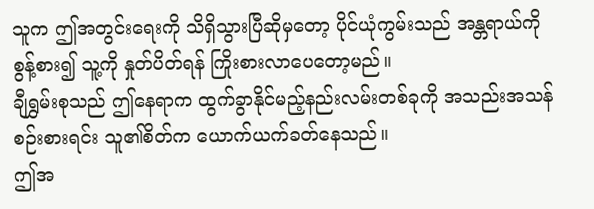သူက ဤအတွင်းရေးကို သိရှိသွားပြီဆိုမှတော့ ပိုင်ယုံကွမ်းသည် အန္တရာယ်ကို စွန့်စား၍ သူ့ကို နှုတ်ပိတ်ရန် ကြိုးစားလာပေတော့မည်။
ချီရွှမ်းစုသည် ဤနေရာက ထွက်ခွာနိုင်မည့်နည်းလမ်းတစ်ခုကို အသည်းအသန်စဉ်းစားရင်း သူ၏စိတ်က ယောက်ယက်ခတ်နေသည်။
ဤအ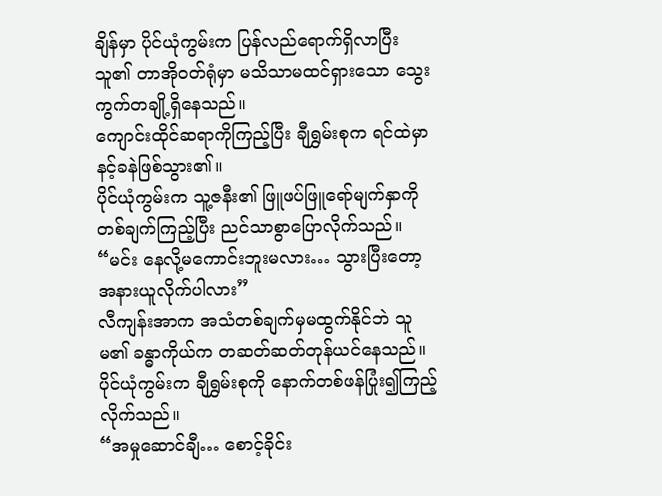ချိန်မှာ ပိုင်ယုံကွမ်းက ပြန်လည်ရောက်ရှိလာပြီး သူ၏ တာအိုဝတ်ရုံမှာ မသိသာမထင်ရှားသော သွေးကွက်တချို့ရှိနေသည်။
ကျောင်းထိုင်ဆရာကိုကြည့်ပြီး ချီရွှမ်းစုက ရင်ထဲမှာနင့်ခနဲဖြစ်သွား၏။
ပိုင်ယုံကွမ်းက သူ့ဇနီး၏ ဖြူဖပ်ဖြူရော်မျက်နှာကို တစ်ချက်ကြည့်ပြီး ညင်သာစွာပြောလိုက်သည်။
“မင်း နေလို့မကောင်းဘူးမလား… သွားပြီးတော့ အနားယူလိုက်ပါလား”
လီကျန်းအာက အသံတစ်ချက်မှမထွက်နိုင်ဘဲ သူမ၏ ခန္ဓာကိုယ်က တဆတ်ဆတ်တုန်ယင်နေသည်။
ပိုင်ယုံကွမ်းက ချီရွှမ်းစုကို နောက်တစ်ဖန်ပြုံး၍ကြည့်လိုက်သည်။
“အမှုဆောင်ချီ… စောင့်ခိုင်း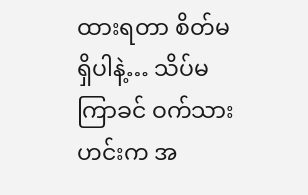ထားရတာ စိတ်မရှိပါနဲ့… သိပ်မကြာခင် ဝက်သားဟင်းက အ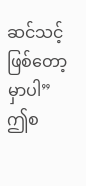ဆင်သင့်ဖြစ်တော့မှာပါ”
ဤစ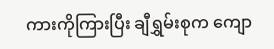ကားကိုကြားပြီး ချီရွှမ်းစုက ကျော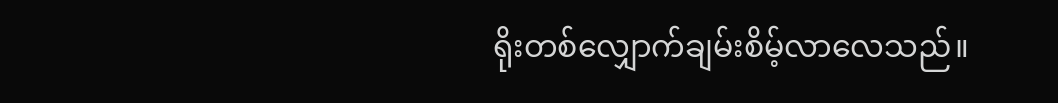ရိုးတစ်လျှောက်ချမ်းစိမ့်လာလေသည်။